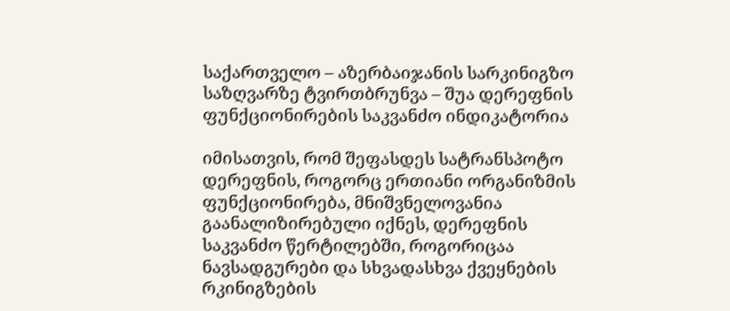საქართველო – აზერბაიჯანის სარკინიგზო საზღვარზე ტვირთბრუნვა – შუა დერეფნის ფუნქციონირების საკვანძო ინდიკატორია

იმისათვის, რომ შეფასდეს სატრანსპოტო დერეფნის, როგორც ერთიანი ორგანიზმის ფუნქციონირება, მნიშვნელოვანია გაანალიზირებული იქნეს, დერეფნის საკვანძო წერტილებში, როგორიცაა ნავსადგურები და სხვადასხვა ქვეყნების რკინიგზების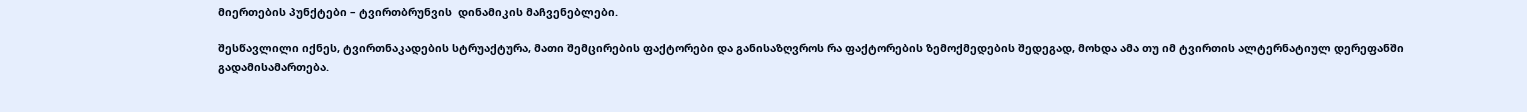მიერთების პუნქტები – ტვირთბრუნვის  დინამიკის მაჩვენებლები.

შესწავლილი იქნეს, ტვირთნაკადების სტრუაქტურა, მათი შემცირების ფაქტორები და განისაზღვროს რა ფაქტორების ზემოქმედების შედეგად, მოხდა ამა თუ იმ ტვირთის ალტერნატიულ დერეფანში გადამისამართება.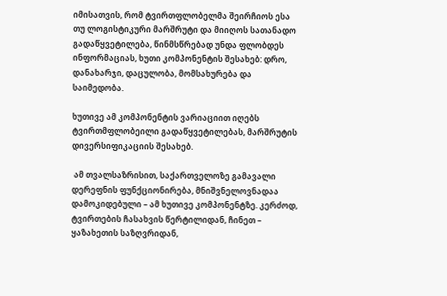იმისათვის, რომ ტვირთფლობელმა შეირჩიოს ესა თუ ლოგისტიკური მარშრუტი და მიიღოს სათანადო გადაწყვეტილება, წინმსწრებად უნდა ფლობდეს ინფორმაციას, ხუთი კომპონენტის შესახებ: დრო, დანახარჯი, დაცულობა, მომსახურება და საიმედობა.

ხუთივე ამ კომპონენტის ვარიაციით იღებს ტვირთმფლობეილი გადაწყვეტილებას, მარშრუტის დივერსიფიკაციის შესახებ.

 ამ თვალსაზრისით, საქართველოზე გამავალი დერეფნის ფუნქციონირება, მნიშვნელოვნადაა დამოკიდებული – ამ ხუთივე კომპონენტზე. კერძოდ, ტვირთების ჩასახვის წერტილიდან, ჩინეთ – ყაზახეთის საზღვრიდან,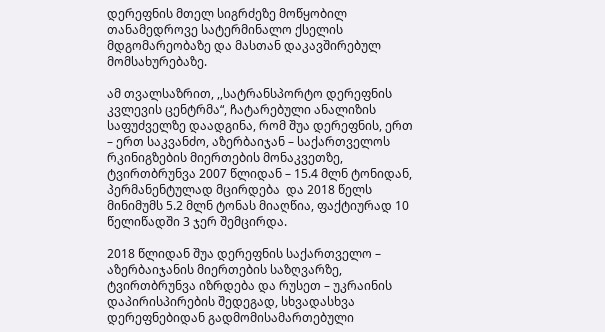დერეფნის მთელ სიგრძეზე მოწყობილ თანამედროვე სატერმინალო ქსელის მდგომარეობაზე და მასთან დაკავშირებულ მომსახურებაზე.

ამ თვალსაზრით, ,,სატრანსპორტო დერეფნის კვლევის ცენტრმა“, ჩატარებული ანალიზის საფუძველზე დაადგინა, რომ შუა დერეფნის, ერთ – ერთ საკვანძო, აზერბაიჯან – საქართველოს რკინიგზების მიერთების მონაკვეთზე, ტვირთბრუნვა 2007 წლიდან – 15.4 მლნ ტონიდან,  პერმანენტულად მცირდება  და 2018 წელს მინიმუმს 5.2 მლნ ტონას მიაღწია, ფაქტიურად 10 წელიწადში 3 ჯერ შემცირდა.

2018 წლიდან შუა დერეფნის საქართველო – აზერბაიჯანის მიერთების საზღვარზე, ტვირთბრუნვა იზრდება და რუსეთ – უკრაინის დაპირისპირების შედეგად, სხვადასხვა დერეფნებიდან გადმომისამართებული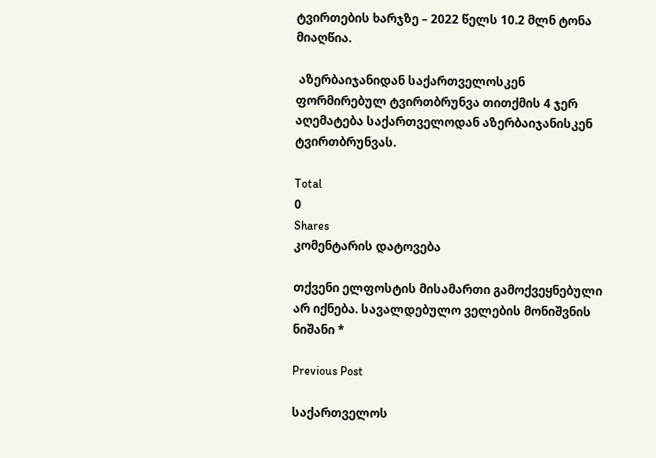ტვირთების ხარჯზე – 2022 წელს 10.2 მლნ ტონა მიაღწია.

 აზერბაიჯანიდან საქართველოსკენ ფორმირებულ ტვირთბრუნვა თითქმის 4 ჯერ აღემატება საქართველოდან აზერბაიჯანისკენ ტვირთბრუნვას.

Total
0
Shares
კომენტარის დატოვება

თქვენი ელფოსტის მისამართი გამოქვეყნებული არ იქნება. სავალდებულო ველების მონიშვნის ნიშანი *

Previous Post

საქართველოს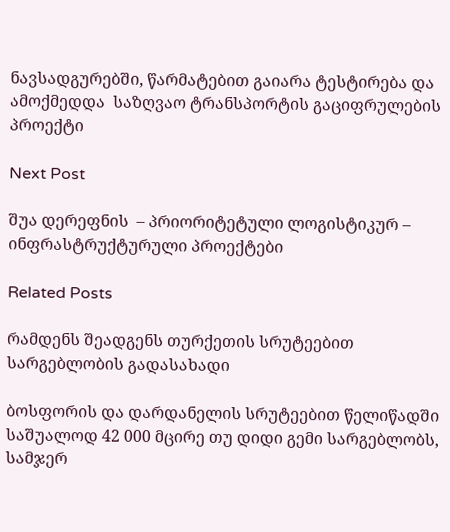ნავსადგურებში, წარმატებით გაიარა ტესტირება და ამოქმედდა  საზღვაო ტრანსპორტის გაციფრულების პროექტი

Next Post

შუა დერეფნის  – პრიორიტეტული ლოგისტიკურ – ინფრასტრუქტურული პროექტები

Related Posts

რამდენს შეადგენს თურქეთის სრუტეებით სარგებლობის გადასახადი

ბოსფორის და დარდანელის სრუტეებით წელიწადში  საშუალოდ 42 000 მცირე თუ დიდი გემი სარგებლობს, სამჯერ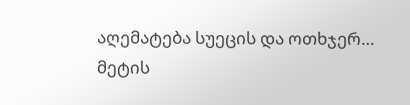აღემატება სუეცის და ოთხჯერ…
მეტის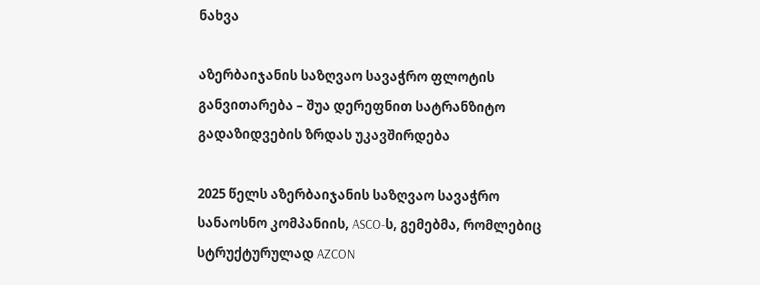ნახვა

აზერბაიჯანის საზღვაო სავაჭრო ფლოტის განვითარება – შუა დერეფნით სატრანზიტო გადაზიდვების ზრდას უკავშირდება

2025 წელს აზერბაიჯანის საზღვაო სავაჭრო სანაოსნო კომპანიის, ASCO-ს, გემებმა, რომლებიც სტრუქტურულად AZCON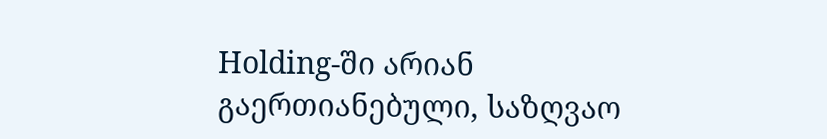Holding-ში არიან გაერთიანებული, საზღვაო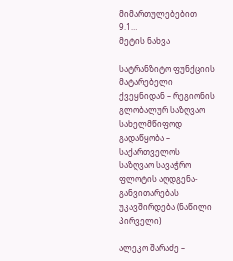მიმართულებებით 9.1…
მეტის ნახვა

სატრანზიტო ფუნქციის მატარებელი ქვეყნიდან – რეგიონის გლობალურ საზღვაო სახელმწიფოდ გადაწყობა – საქართველოს საზღვაო სავაჭრო ფლოტის აღდგენა-განვითარებას უკავშირდება (ნაწილი პირველი)

ალეკო შარაძე –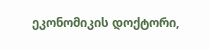ეკონომიკის დოქტორი,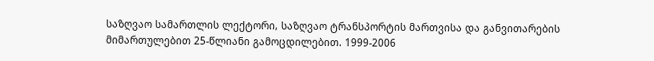საზღვაო სამართლის ლექტორი, საზღვაო ტრანსპორტის მართვისა და განვითარების მიმართულებით 25-წლიანი გამოცდილებით. 1999-2006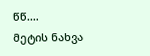წწ.…
მეტის ნახვა